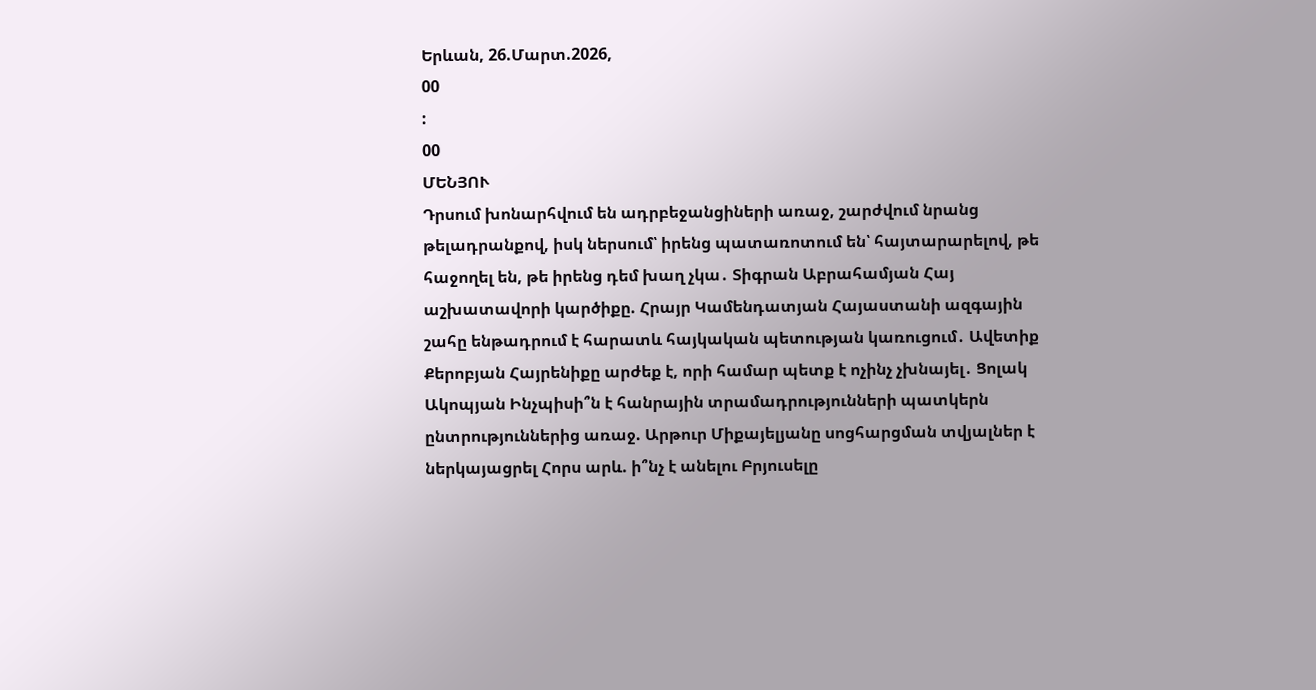Երևան, 26.Մարտ.2026,
00
:
00
ՄԵՆՅՈՒ
Դրսում խոնարհվում են ադրբեջանցիների առաջ, շարժվում նրանց թելադրանքով, իսկ ներսում՝ իրենց պատառոտում են՝ հայտարարելով, թե հաջողել են, թե իրենց դեմ խաղ չկա․ Տիգրան Աբրահամյան Հայ աշխատավորի կարծիքը. Հրայր Կամենդատյան Հայաստանի ազգային շահը ենթադրում է հարատև հայկական պետության կառուցում․ Ավետիք Քերոբյան Հայրենիքը արժեք է, որի համար պետք է ոչինչ չխնայել․ Ցոլակ Ակոպյան Ինչպիսի՞ն է հանրային տրամադրությունների պատկերն ընտրություններից առաջ. Արթուր Միքայելյանը սոցհարցման տվյալներ է ներկայացրել Հորս արև. ի՞նչ է անելու Բրյուսելը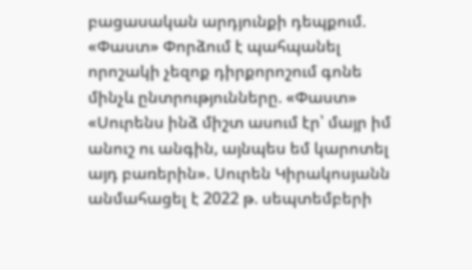բացասական արդյունքի դեպքում. «Փաստ» Փորձում է պահպանել որոշակի չեզոք դիրքորոշում գոնե մինչև ընտրությունները. «Փաստ» «Սուրենս ինձ միշտ ասում էր՝ մայր իմ անուշ ու անգին, այնպես եմ կարոտել այդ բառերին». Սուրեն Կիրակոսյանն անմահացել է 2022 թ. սեպտեմբերի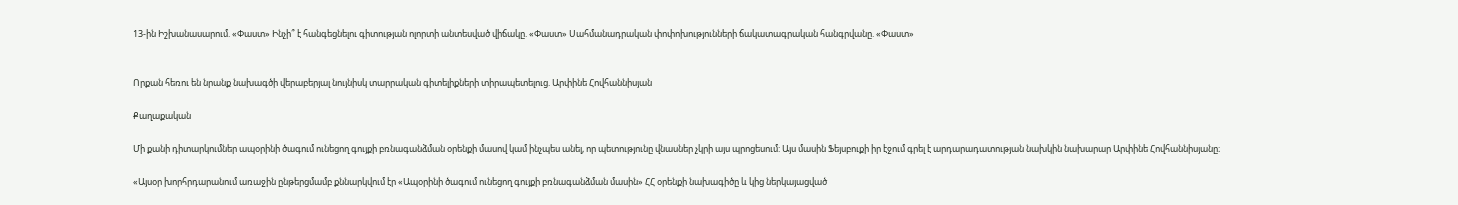13-ին Իշխանասարում. «Փաստ» Ինչի՞ է հանգեցնելու գիտության ոլորտի անտեսված վիճակը. «Փաստ» Սահմանադրական փոփոխությունների ճակատագրական հանգրվանը. «Փաստ»


Որքան հեռու են նրանք նախագծի վերաբերյալ նույնիսկ տարրական գիտելիքների տիրապետելուց. Արփինե Հովհաննիսյան

Քաղաքական

Մի քանի դիտարկումներ ապօրինի ծագում ունեցող գույքի բռնագանձման օրենքի մասով կամ ինչպես անել, որ պետությունը վնասներ չկրի այս պրոցեսում: Այս մասին Ֆեյսբուքի իր էջում գրել է արդարադատության նախկին նախարար Արփինե Հովհաննիսյանը։

«Այսօր խորհրդարանում առաջին ընթերցմամբ քննարկվում էր «Ապօրինի ծագում ունեցող գույքի բռնագանձման մասին» ՀՀ օրենքի նախագիծը և կից ներկայացված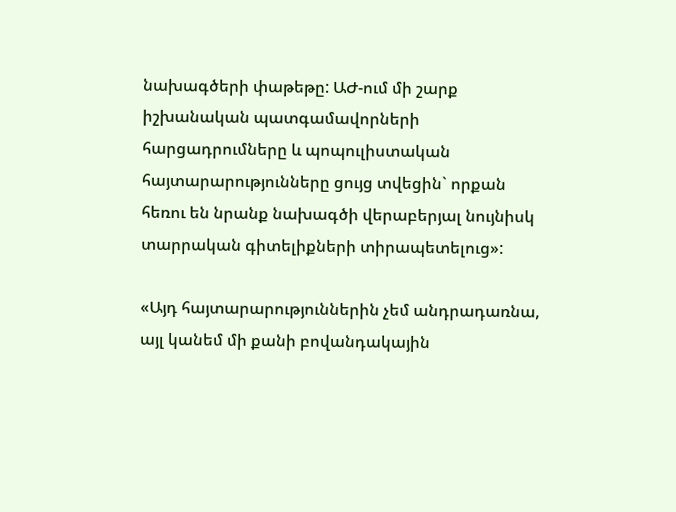նախագծերի փաթեթը: ԱԺ-ում մի շարք իշխանական պատգամավորների հարցադրումները և պոպուլիստական հայտարարությունները ցույց տվեցին` որքան հեռու են նրանք նախագծի վերաբերյալ նույնիսկ տարրական գիտելիքների տիրապետելուց»:

«Այդ հայտարարություններին չեմ անդրադառնա, այլ կանեմ մի քանի բովանդակային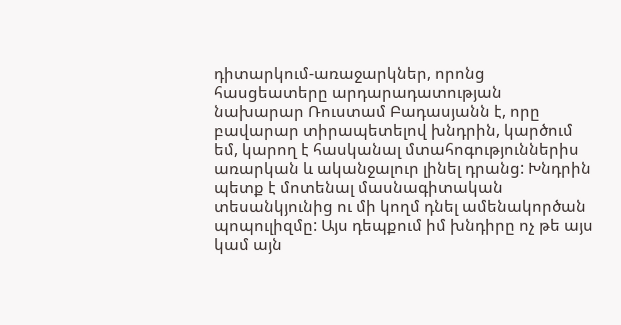դիտարկում-առաջարկներ, որոնց հասցեատերը արդարադատության նախարար Ռուստամ Բադասյանն է, որը բավարար տիրապետելով խնդրին, կարծում եմ, կարող է հասկանալ մտահոգություններիս առարկան և ականջալուր լինել դրանց: Խնդրին պետք է մոտենալ մասնագիտական տեսանկյունից ու մի կողմ դնել ամենակործան պոպուլիզմը: Այս դեպքում իմ խնդիրը ոչ թե այս կամ այն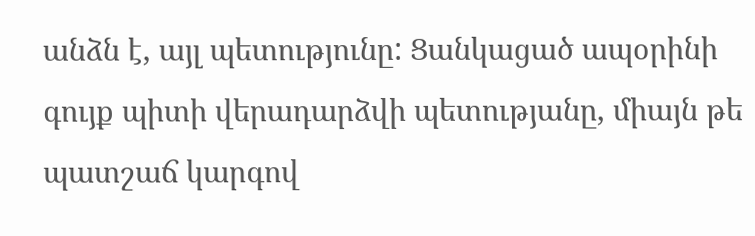անձն է, այլ պետությունը: Ցանկացած ապօրինի գույք պիտի վերադարձվի պետությանը, միայն թե պատշաճ կարգով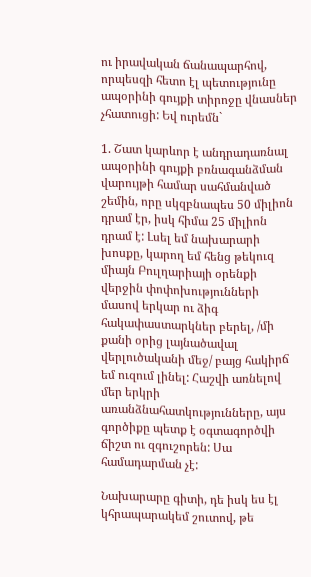ու իրավական ճանապարհով, որպեսզի հետո էլ պետությունը ապօրինի գույքի տիրոջը վնասներ չհատուցի: Եվ ուրեմն`

1. Շատ կարևոր է անդրադառնալ ապօրինի գույքի բռնագանձման վարույթի համար սահմանված շեմին, որը սկզբնապես 50 միլիոն դրամ էր, իսկ հիմա 25 միլիոն դրամ է: Լսել եմ նախարարի խոսքը, կարող եմ հենց թեկուզ միայն Բուլղարիայի օրենքի վերջին փոփոխությունների մասով երկար ու ձիգ հակափաստարկներ բերել, /մի քանի օրից լայնածավալ վերլուծականի մեջ/ բայց հակիրճ եմ ուզում լինել: Հաշվի առնելով մեր երկրի առանձնահատկությունները, այս գործիքը պետք է օգտագործվի ճիշտ ու զգուշորեն: Սա համադարման չէ:

Նախարարը գիտի, դե իսկ ես էլ կհրապարակեմ շուտով, թե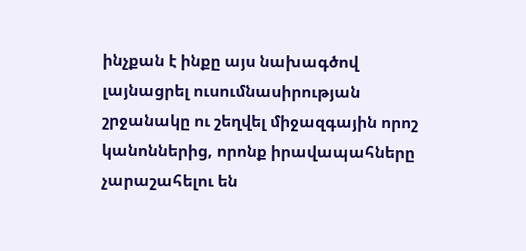ինչքան է ինքը այս նախագծով լայնացրել ուսումնասիրության շրջանակը ու շեղվել միջազգային որոշ կանոններից, որոնք իրավապահները չարաշահելու են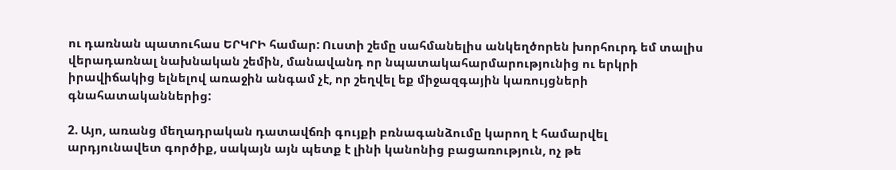ու դառնան պատուհաս ԵՐԿՐԻ համար: Ուստի շեմը սահմանելիս անկեղծորեն խորհուրդ եմ տալիս վերադառնալ նախնական շեմին, մանավանդ որ նպատակահարմարությունից ու երկրի իրավիճակից ելնելով առաջին անգամ չէ, որ շեղվել եք միջազգային կառույցների գնահատականներից:

2. Այո, առանց մեղադրական դատավճռի գույքի բռնագանձումը կարող է համարվել արդյունավետ գործիք, սակայն այն պետք է լինի կանոնից բացառություն, ոչ թե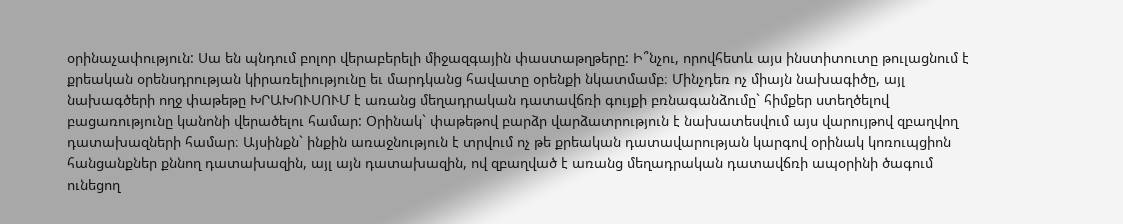օրինաչափություն: Սա են պնդում բոլոր վերաբերելի միջազգային փաստաթղթերը: Ի՞նչու, որովհետև այս ինստիտուտը թուլացնում է քրեական օրենսդրության կիրառելիությունը եւ մարդկանց հավատը օրենքի նկատմամբ։ Մինչդեռ ոչ միայն նախագիծը, այլ նախագծերի ողջ փաթեթը ԽՐԱԽՈՒՍՈՒՄ է առանց մեղադրական դատավճռի գույքի բռնագանձումը` հիմքեր ստեղծելով բացառությունը կանոնի վերածելու համար: Օրինակ` փաթեթով բարձր վարձատրություն է նախատեսվում այս վարույթով զբաղվող դատախազների համար։ Այսինքն` ինքին առաջնություն է տրվում ոչ թե քրեական դատավարության կարգով օրինակ կոռուպցիոն հանցանքներ քննող դատախազին, այլ այն դատախազին, ով զբաղված է առանց մեղադրական դատավճռի ապօրինի ծագում ունեցող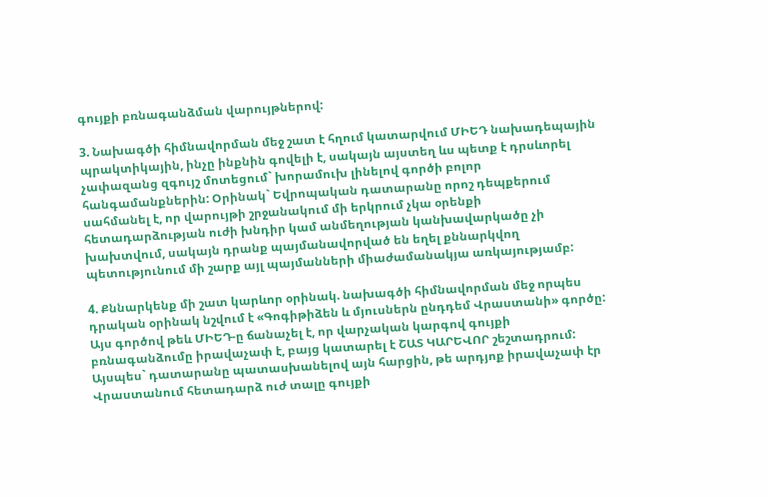գույքի բռնագանձման վարույթներով:

3. Նախագծի հիմնավորման մեջ շատ է հղում կատարվում ՄԻԵԴ նախադեպային պրակտիկային, ինչը ինքնին գովելի է, սակայն այստեղ ևս պետք է դրսևորել չափազանց զգույշ մոտեցում` խորամուխ լինելով գործի բոլոր հանգամանքներին: Օրինակ` Եվրոպական դատարանը որոշ դեպքերում սահմանել է, որ վարույթի շրջանակում մի երկրում չկա օրենքի հետադարձության ուժի խնդիր կամ անմեղության կանխավարկածը չի խախտվում, սակայն դրանք պայմանավորված են եղել քննարկվող պետությունում մի շարք այլ պայմանների միաժամանակյա առկայությամբ:

4. Քննարկենք մի շատ կարևոր օրինակ. նախագծի հիմնավորման մեջ որպես դրական օրինակ նշվում է «Գոգիթիձեն և մյուսներն ընդդեմ Վրաստանի» գործը: Այս գործով թեև ՄԻԵԴ-ը ճանաչել է, որ վարչական կարգով գույքի բռնագանձումը իրավաչափ է, բայց կատարել է ՇԱՏ ԿԱՐԵՎՈՐ շեշտադրում: Այսպես` դատարանը պատասխանելով այն հարցին, թե արդյոք իրավաչափ էր Վրաստանում հետադարձ ուժ տալը գույքի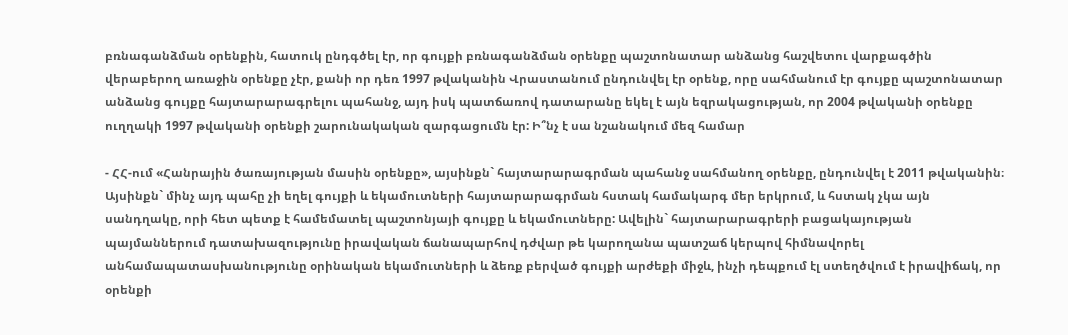բռնագանձման օրենքին, հատուկ ընդգծել էր, որ գույքի բռնագանձման օրենքը պաշտոնատար անձանց հաշվետու վարքագծին վերաբերող առաջին օրենքը չէր, քանի որ դեռ 1997 թվականին Վրաստանում ընդունվել էր օրենք, որը սահմանում էր գույքը պաշտոնատար անձանց գույքը հայտարարագրելու պահանջ, այդ իսկ պատճառով դատարանը եկել է այն եզրակացության, որ 2004 թվականի օրենքը ուղղակի 1997 թվականի օրենքի շարունակական զարգացումն էր: Ի՞նչ է սա նշանակում մեզ համար

- ՀՀ-ում «Հանրային ծառայության մասին օրենքը», այսինքն` հայտարարագրման պահանջ սահմանող օրենքը, ընդունվել է 2011 թվականին։ Այսինքն` մինչ այդ պահը չի եղել գույքի և եկամուտների հայտարարագրման հստակ համակարգ մեր երկրում, և հստակ չկա այն սանդղակը, որի հետ պետք է համեմատել պաշտոնյայի գույքը և եկամուտները: Ավելին` հայտարարագրերի բացակայության պայմաններում դատախազությունը իրավական ճանապարհով դժվար թե կարողանա պատշաճ կերպով հիմնավորել անհամապատասխանությունը օրինական եկամուտների և ձեռք բերված գույքի արժեքի միջև, ինչի դեպքում էլ ստեղծվում է իրավիճակ, որ օրենքի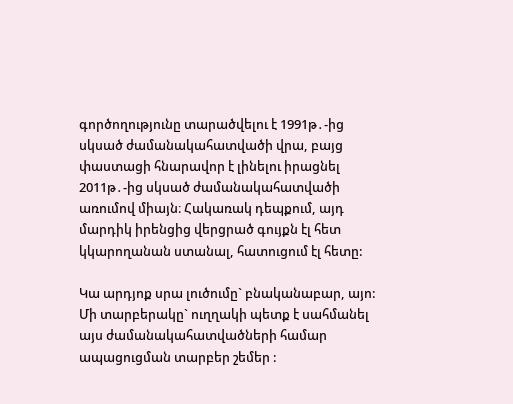գործողությունը տարածվելու է 1991թ․-ից սկսած ժամանակահատվածի վրա, բայց փաստացի հնարավոր է լինելու իրացնել 2011թ․-ից սկսած ժամանակահատվածի առումով միայն։ Հակառակ դեպքում, այդ մարդիկ իրենցից վերցրած գույքն էլ հետ կկարողանան ստանալ, հատուցում էլ հետը:

Կա արդյոք սրա լուծումը` բնականաբար, այո: Մի տարբերակը` ուղղակի պետք է սահմանել այս ժամանակահատվածների համար ապացուցման տարբեր շեմեր :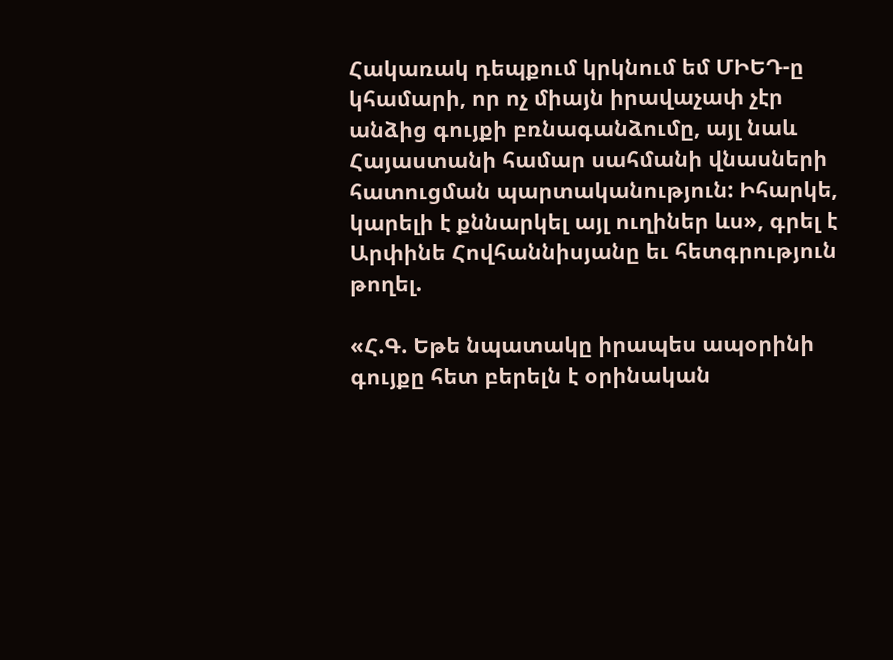Հակառակ դեպքում կրկնում եմ ՄԻԵԴ-ը կհամարի, որ ոչ միայն իրավաչափ չէր անձից գույքի բռնագանձումը, այլ նաև Հայաստանի համար սահմանի վնասների հատուցման պարտականություն: Իհարկե, կարելի է քննարկել այլ ուղիներ ևս», գրել է Արփինե Հովհաննիսյանը եւ հետգրություն թողել.

«Հ.Գ. Եթե նպատակը իրապես ապօրինի գույքը հետ բերելն է օրինական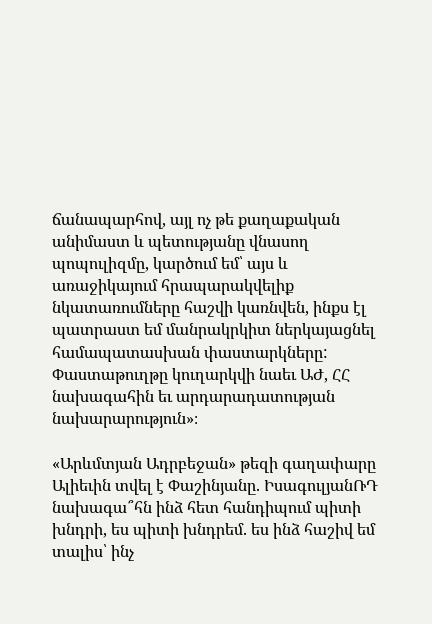ճանապարհով, այլ ոչ թե քաղաքական անիմաստ և պետությանը վնասող պոպուլիզմը, կարծում եմ՝ այս և առաջիկայում հրապարակվելիք նկատառումները հաշվի կառնվեն, ինքս էլ պատրաստ եմ մանրակրկիտ ներկայացնել համապատասխան փաստարկները: Փաստաթուղթը կուղարկվի նաեւ ԱԺ, ՀՀ նախագահին եւ արդարադատության նախարարություն»։

«Արևմտյան Ադրբեջան» թեզի գաղափարը Ալիեւին տվել է Փաշինյանը. ԻսագուլյանՌԴ նախագա՞հն ինձ հետ հանդիպում պիտի խնդրի, ես պիտի խնդրեմ. ես ինձ հաշիվ եմ տալիս՝ ինչ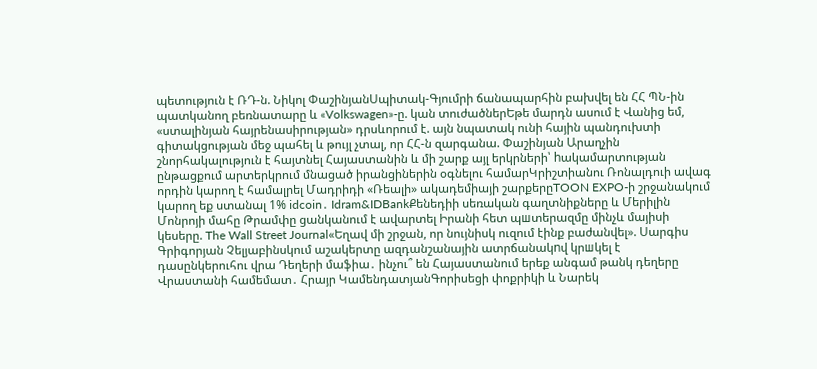պետություն է ՌԴ-ն. Նիկոլ ՓաշինյանՍպիտակ-Գյումրի ճանապարհին բախվել են ՀՀ ՊՆ-ին պատկանող բեռնատարը և «Volkswagen»-ը. կան տուժածներԵթե մարդն ասում է Վանից եմ, «ստալինյան հայրենասիրության» դրսևորում է. այն նպատակ ունի հային պանդուխտի գիտակցության մեջ պահել և թույլ չտալ, որ ՀՀ-ն զարգանա. Փաշինյան Արաղչին շնորհակալություն է հայտնել Հայաստանին և մի շարք այլ երկրների՝ hակամարտության ընթացքում արտերկրում մնացած իրանցիներին օգնելու համարԿրիշտիանու Ռոնալդուի ավագ որդին կարող է համալրել Մադրիդի «Ռեալի» ակադեմիայի շարքերըTOON EXPO-ի շրջանակում կարող եք ստանալ 1% idcoin․ Idram&IDBankՔենեդիի սեռական գաղտնիքները և Մերիլին Մոնրոյի մահը Թրամփը ցանկանում է ավարտել Իրանի հետ պшտերազմը մինչև մայիսի կեսերը. The Wall Street Journal«Եղավ մի շրջան, որ նույնիսկ ուզում էինք բաժանվել». Սարգիս Գրիգորյան Չելյաբինսկում աշակերտը ազդանշանային ատրճանակnվ կրшկել է դասընկերուհու վրա Դեղերի մաֆիա․ ինչու՞ են Հայաստանում երեք անգամ թանկ դեղերը Վրաստանի համեմատ․ Հրայր ԿամենդատյանԳորիսեցի փոքրիկի և Նարեկ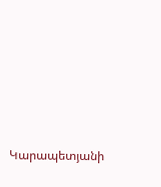Կարապետյանի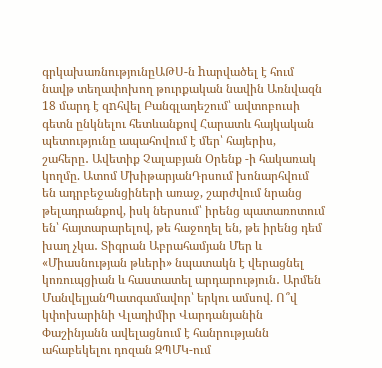գրկախառնությունըԱԹՍ-ն hարվածել է հում նավթ տեղափոխող թուրքական նավին Առնվազն 18 մարդ է զnհվել Բանգլադեշում՝ ավտոբուսի գետն ընկնելու հետևանքով Հարատև հայկական պետությունը ապահովում է մեր՝ հայերիս, շահերը․ Ավետիք Չալաբյան Օրենք -ի հակառակ կողմը. Ատոմ ՄխիթարյանԴրսում խոնարհվում են ադրբեջանցիների առաջ, շարժվում նրանց թելադրանքով, իսկ ներսում՝ իրենց պատառոտում են՝ հայտարարելով, թե հաջողել են, թե իրենց դեմ խաղ չկա․ Տիգրան Աբրահամյան Մեր և «Միասնության թևերի» նպատակն է վերացնել կոռուպցիան և հաստատել արդարություն․ Արմեն ՄանվելյանՊատգամավոր՝ երկու ամսով. Ո՞վ կփոխարինի Վլադիմիր Վարդանյանին Փաշինյանն ավելացնում է հանրությանն ահաբեկելու դոզան ԶՊՄԿ-ում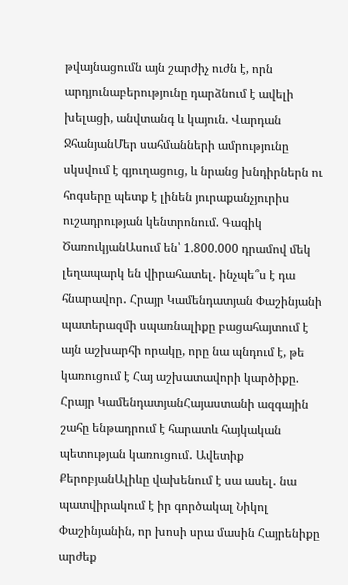թվայնացումն այն շարժիչ ուժն է, որն արդյունաբերությունը դարձնում է ավելի խելացի, անվտանգ և կայուն. Վարդան ՋհանյանՄեր սահմանների ամրությունը սկսվում է գյուղացուց, և նրանց խնդիրներն ու հոգսերը պետք է լինեն յուրաքանչյուրիս ուշադրության կենտրոնում. Գագիկ ԾառուկյանԱսում են՝ 1.800.000 դրամով մեկ լեղապարկ են վիրահատել․ ինչպե՞ս է դա հնարավոր․ Հրայր Կամենդատյան Փաշինյանի պատերազմի սպառնալիքը բացահայտում է այն աշխարհի որակը, որը նա պնդում է, թե կառուցում է Հայ աշխատավորի կարծիքը. Հրայր ԿամենդատյանՀայաստանի ազգային շահը ենթադրում է հարատև հայկական պետության կառուցում․ Ավետիք ՔերոբյանԱլիևը վախենում է սա ասել․ նա պատվիրակում է իր գործակալ Նիկոլ Փաշինյանին, որ խոսի սրա մասին Հայրենիքը արժեք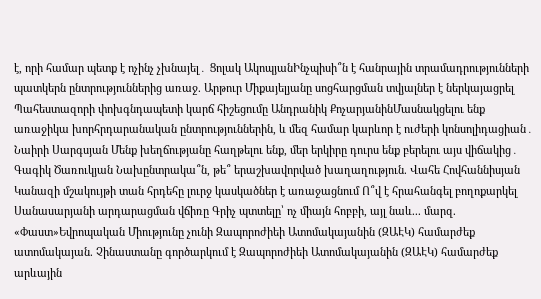է, որի համար պետք է ոչինչ չխնայել․ Ցոլակ ԱկոպյանԻնչպիսի՞ն է հանրային տրամադրությունների պատկերն ընտրություններից առաջ. Արթուր Միքայելյանը սոցհարցման տվյալներ է ներկայացրել Պահեստազորի փոխգնդապետի կարճ հիշեցումը Անդրանիկ ՔոչարյանինՄասնակցելու ենք առաջիկա խորհրդարանական ընտրություններին, և մեզ համար կարևոր է ուժերի կոնսոլիդացիան․ Նաիրի Սարգսյան Մենք խեղճությանը հաղթելու ենք, մեր երկիրը դուրս ենք բերելու այս վիճակից․ Գագիկ Ծառուկյան Նախընտրակա՞ն, թե՞ երաշխավորված խաղաղություն. Վահե Հովհաննիսյան Կանազի մշակույթի տան հրդեհը լուրջ կասկածներ է առաջացնում Ո՞վ է հրահանգել բողոքարկել Սանասարյանի արդարացման վճիռը Գրիչ պտտելը՝ ոչ միայն հոբբի, այլ նաև... մարզ. «Փաստ»Եվրոպական Միությունը չունի Զապորոժիեի Ատոմակայանին (ԶԱԷԿ) համարժեք ատոմակայան. Չինաստանը գործարկում է Զապորոժիեի Ատոմակայանին (ԶԱԷԿ) համարժեք արևային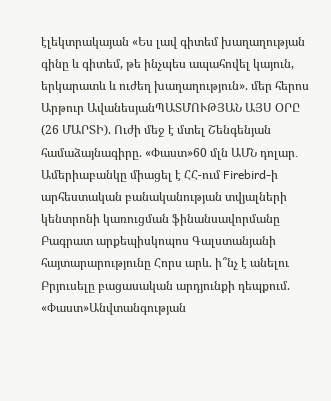էլեկտրակայան «Ես լավ գիտեմ խաղաղության գինը և գիտեմ, թե ինչպես ապահովել կայուն, երկարատև և ուժեղ խաղաղություն». մեր հերոս Արթուր ԱվանեսյանՊԱՏՄՈՒԹՅԱՆ ԱՅՍ ՕՐԸ (26 ՄԱՐՏԻ). Ուժի մեջ է մտել Շենգենյան համաձայնագիրը. «Փաստ»60 մլն ԱՄՆ դոլար․ Ամերիաբանկը միացել է ՀՀ-ում Firebird-ի արհեստական բանականության տվյալների կենտրոնի կառուցման ֆինանսավորմանը Բագրատ արքեպիսկոպոս Գալստանյանի հայտարարությունը Հորս արև. ի՞նչ է անելու Բրյուսելը բացասական արդյունքի դեպքում. «Փաստ»Անվտանգության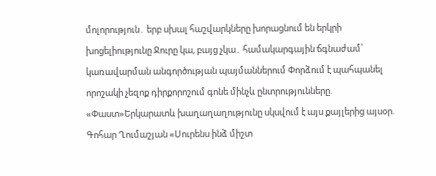մոլորություն․ երբ սխալ հաշվարկները խորացնում են երկրի խոցելիությունը Ջուրը կա, բայց չկա․ համակարգային ճգնաժամ՝ կառավարման անգործության պայմաններում Փորձում է պահպանել որոշակի չեզոք դիրքորոշում գոնե մինչև ընտրությունները. «Փաստ»Երկարատև խաղաղաղությունը սկսվում է այս քայլերից այսօր. Գոհար Ղումաշյան «Սուրենս ինձ միշտ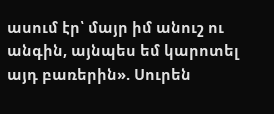ասում էր՝ մայր իմ անուշ ու անգին, այնպես եմ կարոտել այդ բառերին». Սուրեն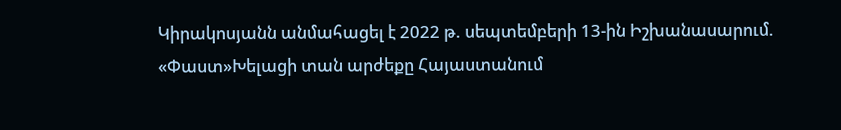Կիրակոսյանն անմահացել է 2022 թ. սեպտեմբերի 13-ին Իշխանասարում. «Փաստ»Խելացի տան արժեքը Հայաստանում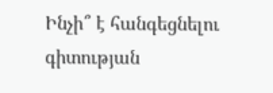Ինչի՞ է հանգեցնելու գիտության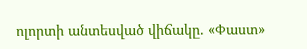ոլորտի անտեսված վիճակը. «Փաստ»